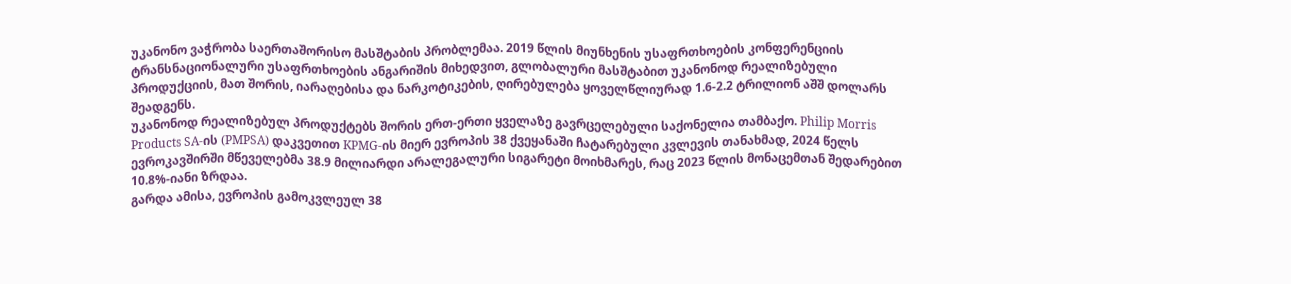უკანონო ვაჭრობა საერთაშორისო მასშტაბის პრობლემაა. 2019 წლის მიუნხენის უსაფრთხოების კონფერენციის ტრანსნაციონალური უსაფრთხოების ანგარიშის მიხედვით, გლობალური მასშტაბით უკანონოდ რეალიზებული პროდუქციის, მათ შორის, იარაღებისა და ნარკოტიკების, ღირებულება ყოველწლიურად 1.6-2.2 ტრილიონ აშშ დოლარს შეადგენს.
უკანონოდ რეალიზებულ პროდუქტებს შორის ერთ-ერთი ყველაზე გავრცელებული საქონელია თამბაქო. Philip Morris Products SA-ის (PMPSA) დაკვეთით KPMG-ის მიერ ევროპის 38 ქვეყანაში ჩატარებული კვლევის თანახმად, 2024 წელს ევროკავშირში მწეველებმა 38.9 მილიარდი არალეგალური სიგარეტი მოიხმარეს, რაც 2023 წლის მონაცემთან შედარებით 10.8%-იანი ზრდაა.
გარდა ამისა, ევროპის გამოკვლეულ 38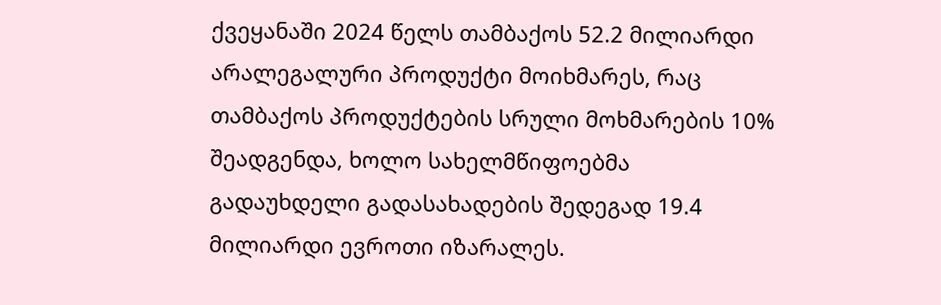ქვეყანაში 2024 წელს თამბაქოს 52.2 მილიარდი არალეგალური პროდუქტი მოიხმარეს, რაც თამბაქოს პროდუქტების სრული მოხმარების 10% შეადგენდა, ხოლო სახელმწიფოებმა გადაუხდელი გადასახადების შედეგად 19.4 მილიარდი ევროთი იზარალეს.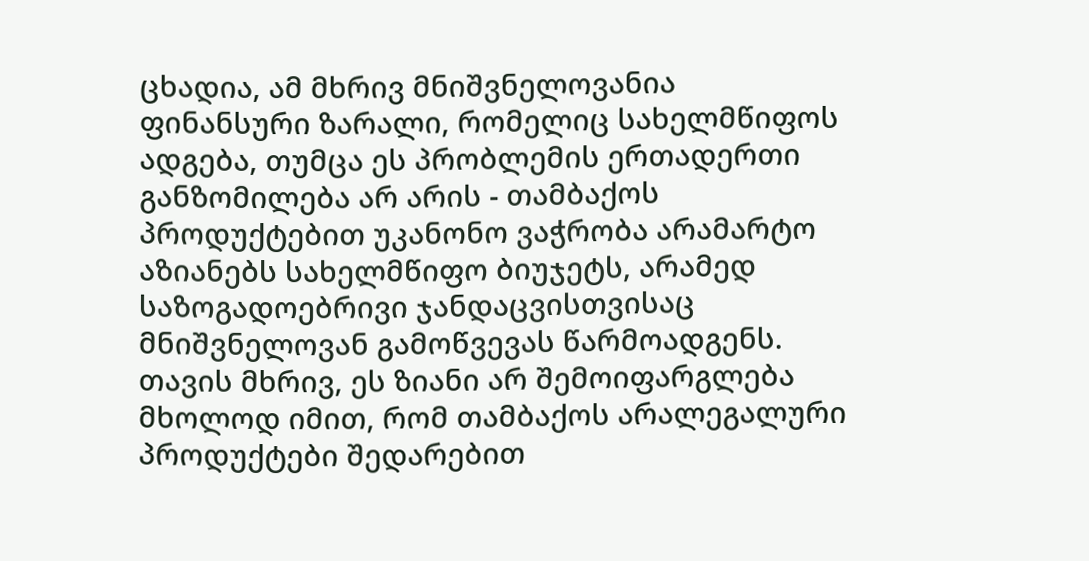ცხადია, ამ მხრივ მნიშვნელოვანია ფინანსური ზარალი, რომელიც სახელმწიფოს ადგება, თუმცა ეს პრობლემის ერთადერთი განზომილება არ არის - თამბაქოს პროდუქტებით უკანონო ვაჭრობა არამარტო აზიანებს სახელმწიფო ბიუჯეტს, არამედ საზოგადოებრივი ჯანდაცვისთვისაც მნიშვნელოვან გამოწვევას წარმოადგენს.
თავის მხრივ, ეს ზიანი არ შემოიფარგლება მხოლოდ იმით, რომ თამბაქოს არალეგალური პროდუქტები შედარებით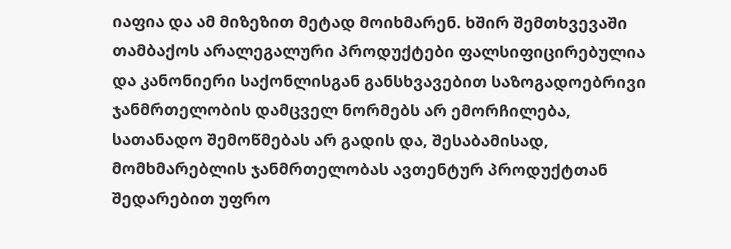იაფია და ამ მიზეზით მეტად მოიხმარენ. ხშირ შემთხვევაში თამბაქოს არალეგალური პროდუქტები ფალსიფიცირებულია და კანონიერი საქონლისგან განსხვავებით საზოგადოებრივი ჯანმრთელობის დამცველ ნორმებს არ ემორჩილება, სათანადო შემოწმებას არ გადის და, შესაბამისად, მომხმარებლის ჯანმრთელობას ავთენტურ პროდუქტთან შედარებით უფრო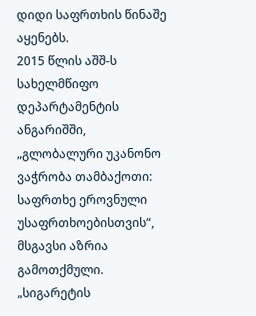დიდი საფრთხის წინაშე აყენებს.
2015 წლის აშშ-ს სახელმწიფო დეპარტამენტის ანგარიშში, „გლობალური უკანონო ვაჭრობა თამბაქოთი: საფრთხე ეროვნული უსაფრთხოებისთვის“, მსგავსი აზრია გამოთქმული.
„სიგარეტის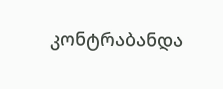კონტრაბანდა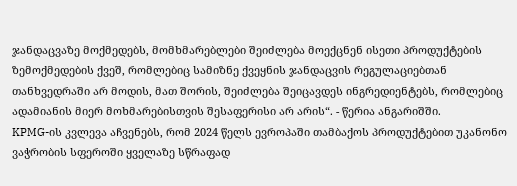ჯანდაცვაზე მოქმედებს, მომხმარებლები შეიძლება მოექცნენ ისეთი პროდუქტების ზემოქმედების ქვეშ, რომლებიც სამიზნე ქვეყნის ჯანდაცვის რეგულაციებთან თანხვედრაში არ მოდის, მათ შორის, შეიძლება შეიცავდეს ინგრედიენტებს, რომლებიც ადამიანის მიერ მოხმარებისთვის შესაფერისი არ არის“. - წერია ანგარიშში.
KPMG-ის კვლევა აჩვენებს, რომ 2024 წელს ევროპაში თამბაქოს პროდუქტებით უკანონო ვაჭრობის სფეროში ყველაზე სწრაფად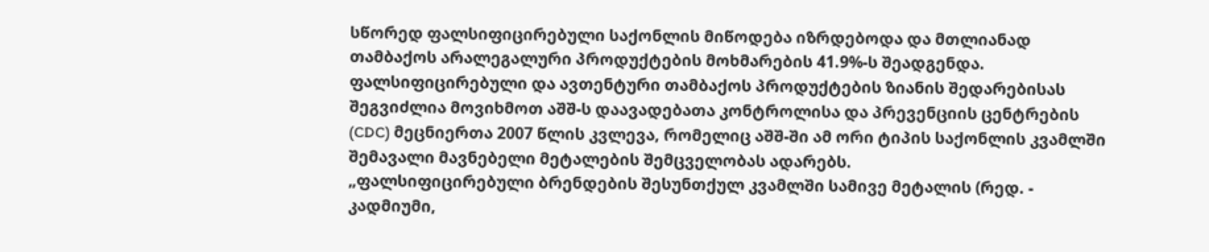სწორედ ფალსიფიცირებული საქონლის მიწოდება იზრდებოდა და მთლიანად თამბაქოს არალეგალური პროდუქტების მოხმარების 41.9%-ს შეადგენდა.
ფალსიფიცირებული და ავთენტური თამბაქოს პროდუქტების ზიანის შედარებისას შეგვიძლია მოვიხმოთ აშშ-ს დაავადებათა კონტროლისა და პრევენციის ცენტრების (CDC) მეცნიერთა 2007 წლის კვლევა, რომელიც აშშ-ში ამ ორი ტიპის საქონლის კვამლში შემავალი მავნებელი მეტალების შემცველობას ადარებს.
„ფალსიფიცირებული ბრენდების შესუნთქულ კვამლში სამივე მეტალის (რედ. - კადმიუმი,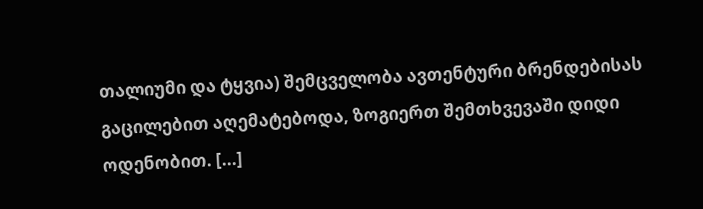თალიუმი და ტყვია) შემცველობა ავთენტური ბრენდებისას გაცილებით აღემატებოდა, ზოგიერთ შემთხვევაში დიდი ოდენობით. [...]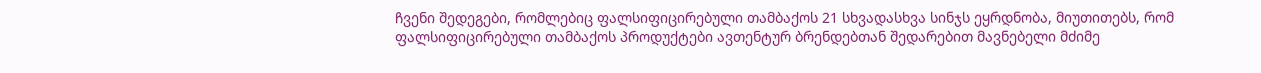ჩვენი შედეგები, რომლებიც ფალსიფიცირებული თამბაქოს 21 სხვადასხვა სინჯს ეყრდნობა, მიუთითებს, რომ ფალსიფიცირებული თამბაქოს პროდუქტები ავთენტურ ბრენდებთან შედარებით მავნებელი მძიმე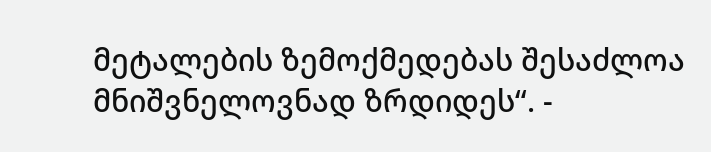მეტალების ზემოქმედებას შესაძლოა მნიშვნელოვნად ზრდიდეს“. -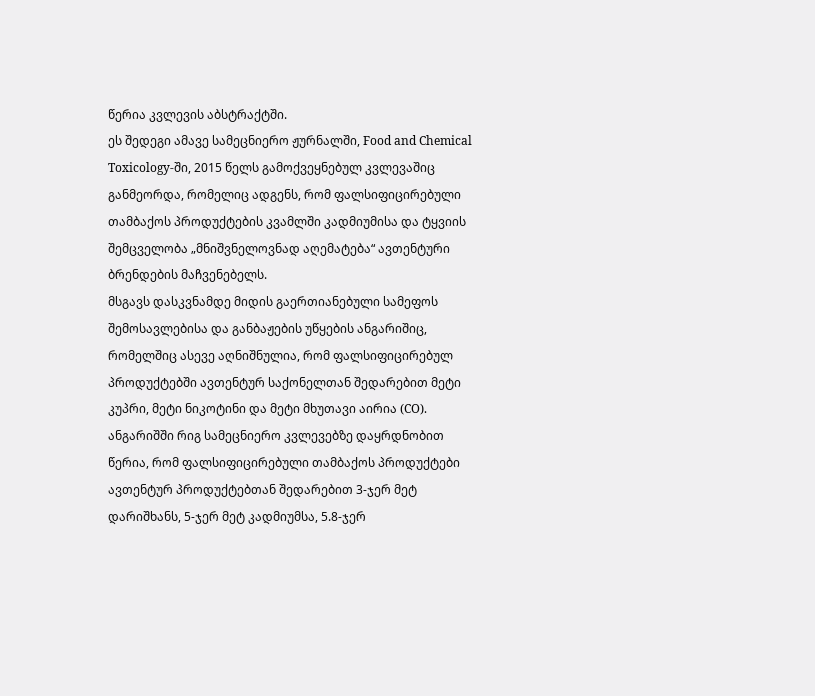წერია კვლევის აბსტრაქტში.
ეს შედეგი ამავე სამეცნიერო ჟურნალში, Food and Chemical Toxicology-ში, 2015 წელს გამოქვეყნებულ კვლევაშიც განმეორდა, რომელიც ადგენს, რომ ფალსიფიცირებული თამბაქოს პროდუქტების კვამლში კადმიუმისა და ტყვიის შემცველობა „მნიშვნელოვნად აღემატება“ ავთენტური ბრენდების მაჩვენებელს.
მსგავს დასკვნამდე მიდის გაერთიანებული სამეფოს შემოსავლებისა და განბაჟების უწყების ანგარიშიც, რომელშიც ასევე აღნიშნულია, რომ ფალსიფიცირებულ პროდუქტებში ავთენტურ საქონელთან შედარებით მეტი კუპრი, მეტი ნიკოტინი და მეტი მხუთავი აირია (CO).
ანგარიშში რიგ სამეცნიერო კვლევებზე დაყრდნობით წერია, რომ ფალსიფიცირებული თამბაქოს პროდუქტები ავთენტურ პროდუქტებთან შედარებით 3-ჯერ მეტ დარიშხანს, 5-ჯერ მეტ კადმიუმსა, 5.8-ჯერ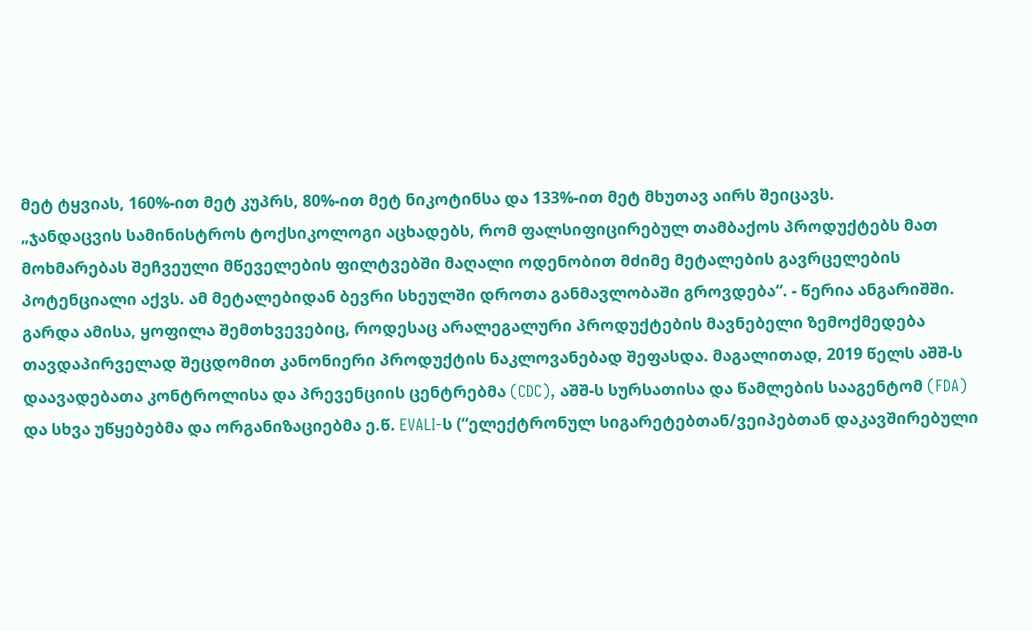მეტ ტყვიას, 160%-ით მეტ კუპრს, 80%-ით მეტ ნიკოტინსა და 133%-ით მეტ მხუთავ აირს შეიცავს.
„ჯანდაცვის სამინისტროს ტოქსიკოლოგი აცხადებს, რომ ფალსიფიცირებულ თამბაქოს პროდუქტებს მათ მოხმარებას შეჩვეული მწეველების ფილტვებში მაღალი ოდენობით მძიმე მეტალების გავრცელების პოტენციალი აქვს. ამ მეტალებიდან ბევრი სხეულში დროთა განმავლობაში გროვდება“. - წერია ანგარიშში.
გარდა ამისა, ყოფილა შემთხვევებიც, როდესაც არალეგალური პროდუქტების მავნებელი ზემოქმედება თავდაპირველად შეცდომით კანონიერი პროდუქტის ნაკლოვანებად შეფასდა. მაგალითად, 2019 წელს აშშ-ს დაავადებათა კონტროლისა და პრევენციის ცენტრებმა (CDC), აშშ-ს სურსათისა და წამლების სააგენტომ (FDA) და სხვა უწყებებმა და ორგანიზაციებმა ე.წ. EVALI-ს (“ელექტრონულ სიგარეტებთან/ვეიპებთან დაკავშირებული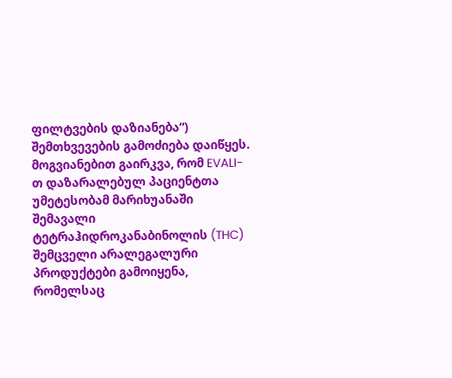ფილტვების დაზიანება“) შემთხვევების გამოძიება დაიწყეს. მოგვიანებით გაირკვა, რომ EVALI-თ დაზარალებულ პაციენტთა უმეტესობამ მარიხუანაში შემავალი ტეტრაჰიდროკანაბინოლის (THC) შემცველი არალეგალური პროდუქტები გამოიყენა, რომელსაც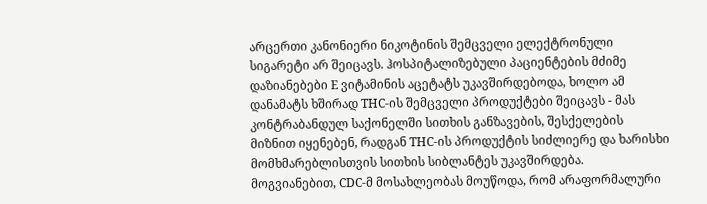არცერთი კანონიერი ნიკოტინის შემცველი ელექტრონული სიგარეტი არ შეიცავს. ჰოსპიტალიზებული პაციენტების მძიმე დაზიანებები E ვიტამინის აცეტატს უკავშირდებოდა, ხოლო ამ დანამატს ხშირად THC-ის შემცველი პროდუქტები შეიცავს - მას კონტრაბანდულ საქონელში სითხის განზავების, შესქელების მიზნით იყენებენ, რადგან THC-ის პროდუქტის სიძლიერე და ხარისხი მომხმარებლისთვის სითხის სიბლანტეს უკავშირდება. მოგვიანებით, CDC-მ მოსახლეობას მოუწოდა, რომ არაფორმალური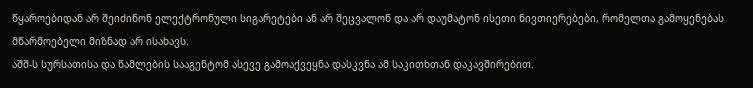წყაროებიდან არ შეიძინონ ელექტრონული სიგარეტები ან არ შეცვალონ და არ დაუმატონ ისეთი ნივთიერებები, რომელთა გამოყენებას მწარმოებელი მიზნად არ ისახავს.
აშშ-ს სურსათისა და წამლების სააგენტომ ასევე გამოაქვეყნა დასკვნა ამ საკითხთან დაკავშირებით.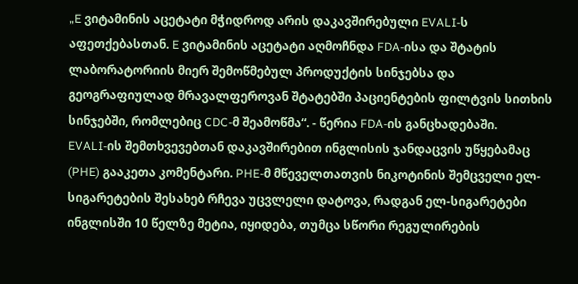„E ვიტამინის აცეტატი მჭიდროდ არის დაკავშირებული EVALI-ს აფეთქებასთან. E ვიტამინის აცეტატი აღმოჩნდა FDA-ისა და შტატის ლაბორატორიის მიერ შემოწმებულ პროდუქტის სინჯებსა და გეოგრაფიულად მრავალფეროვან შტატებში პაციენტების ფილტვის სითხის სინჯებში, რომლებიც CDC-მ შეამოწმა“. - წერია FDA-ის განცხადებაში.
EVALI-ის შემთხვევებთან დაკავშირებით ინგლისის ჯანდაცვის უწყებამაც (PHE) გააკეთა კომენტარი. PHE-მ მწეველთათვის ნიკოტინის შემცველი ელ-სიგარეტების შესახებ რჩევა უცვლელი დატოვა, რადგან ელ-სიგარეტები ინგლისში 10 წელზე მეტია, იყიდება, თუმცა სწორი რეგულირების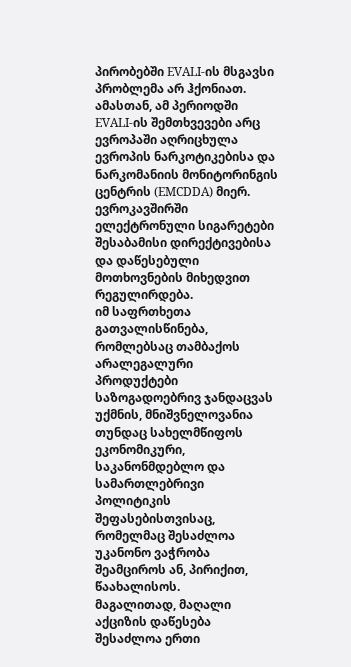პირობებში EVALI-ის მსგავსი პრობლემა არ ჰქონიათ. ამასთან, ამ პერიოდში EVALI-ის შემთხვევები არც ევროპაში აღრიცხულა ევროპის ნარკოტიკებისა და ნარკომანიის მონიტორინგის ცენტრის (EMCDDA) მიერ. ევროკავშირში ელექტრონული სიგარეტები შესაბამისი დირექტივებისა და დაწესებული მოთხოვნების მიხედვით რეგულირდება.
იმ საფრთხეთა გათვალისწინება, რომლებსაც თამბაქოს არალეგალური პროდუქტები საზოგადოებრივ ჯანდაცვას უქმნის, მნიშვნელოვანია თუნდაც სახელმწიფოს ეკონომიკური, საკანონმდებლო და სამართლებრივი პოლიტიკის შეფასებისთვისაც, რომელმაც შესაძლოა უკანონო ვაჭრობა შეამციროს ან, პირიქით, წაახალისოს.
მაგალითად, მაღალი აქციზის დაწესება შესაძლოა ერთი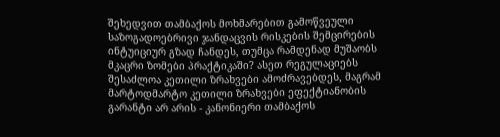შეხედვით თამბაქოს მოხმარებით გამოწვეული საზოგადოებრივი ჯანდაცვის რისკების შემცირების ინტუიციურ გზად ჩანდეს, თუმცა რამდენად მუშაობს მკაცრი ზომები პრაქტიკაში? ასეთ რეგულაციებს შესაძლოა კეთილი ზრახვები ამოძრავებდეს, მაგრამ მარტოდმარტო კეთილი ზრახვები ეფექტიანობის გარანტი არ არის - კანონიერი თამბაქოს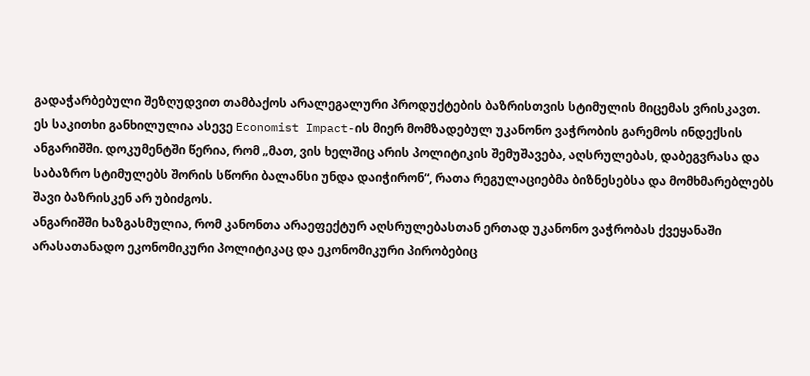გადაჭარბებული შეზღუდვით თამბაქოს არალეგალური პროდუქტების ბაზრისთვის სტიმულის მიცემას ვრისკავთ.
ეს საკითხი განხილულია ასევე Economist Impact-ის მიერ მომზადებულ უკანონო ვაჭრობის გარემოს ინდექსის ანგარიშში. დოკუმენტში წერია, რომ „მათ, ვის ხელშიც არის პოლიტიკის შემუშავება, აღსრულებას, დაბეგვრასა და საბაზრო სტიმულებს შორის სწორი ბალანსი უნდა დაიჭირონ“, რათა რეგულაციებმა ბიზნესებსა და მომხმარებლებს შავი ბაზრისკენ არ უბიძგოს.
ანგარიშში ხაზგასმულია, რომ კანონთა არაეფექტურ აღსრულებასთან ერთად უკანონო ვაჭრობას ქვეყანაში არასათანადო ეკონომიკური პოლიტიკაც და ეკონომიკური პირობებიც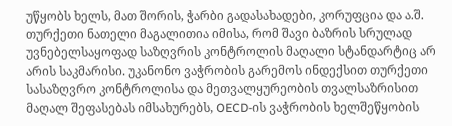უწყობს ხელს, მათ შორის, ჭარბი გადასახადები, კორუფცია და ა.შ. თურქეთი ნათელი მაგალითია იმისა, რომ შავი ბაზრის სრულად უვნებელსაყოფად საზღვრის კონტროლის მაღალი სტანდარტიც არ არის საკმარისი. უკანონო ვაჭრობის გარემოს ინდექსით თურქეთი სასაზღვრო კონტროლისა და მეთვალყურეობის თვალსაზრისით მაღალ შეფასებას იმსახურებს, OECD-ის ვაჭრობის ხელშეწყობის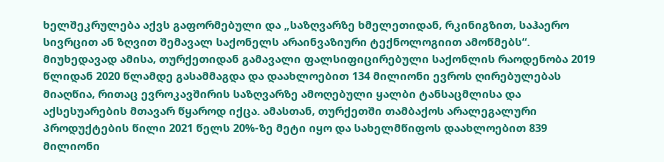ხელშეკრულება აქვს გაფორმებული და „საზღვარზე ხმელეთიდან, რკინიგზით, საჰაერო სივრცით ან ზღვით შემავალ საქონელს არაინვაზიური ტექნოლოგიით ამოწმებს“. მიუხედავად ამისა, თურქეთიდან გამავალი ფალსიფიცირებული საქონლის რაოდენობა 2019 წლიდან 2020 წლამდე გასამმაგდა და დაახლოებით 134 მილიონი ევროს ღირებულებას მიაღწია, რითაც ევროკავშირის საზღვარზე ამოღებული ყალბი ტანსაცმლისა და აქსესუარების მთავარ წყაროდ იქცა. ამასთან, თურქეთში თამბაქოს არალეგალური პროდუქტების წილი 2021 წელს 20%-ზე მეტი იყო და სახელმწიფოს დაახლოებით 839 მილიონი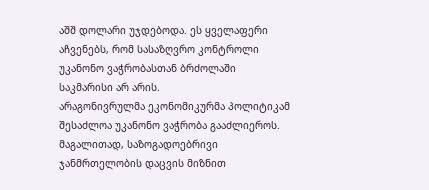აშშ დოლარი უჯდებოდა. ეს ყველაფერი აჩვენებს, რომ სასაზღვრო კონტროლი უკანონო ვაჭრობასთან ბრძოლაში საკმარისი არ არის.
არაგონივრულმა ეკონომიკურმა პოლიტიკამ შესაძლოა უკანონო ვაჭრობა გააძლიეროს. მაგალითად, საზოგადოებრივი ჯანმრთელობის დაცვის მიზნით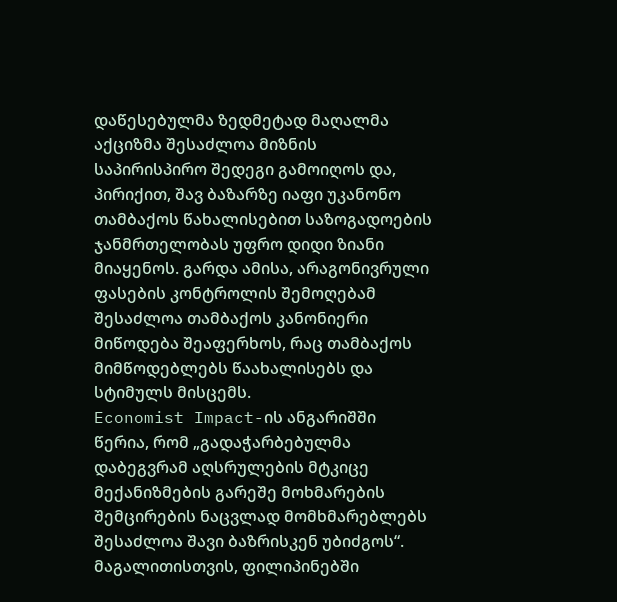დაწესებულმა ზედმეტად მაღალმა აქციზმა შესაძლოა მიზნის საპირისპირო შედეგი გამოიღოს და, პირიქით, შავ ბაზარზე იაფი უკანონო თამბაქოს წახალისებით საზოგადოების ჯანმრთელობას უფრო დიდი ზიანი მიაყენოს. გარდა ამისა, არაგონივრული ფასების კონტროლის შემოღებამ შესაძლოა თამბაქოს კანონიერი მიწოდება შეაფერხოს, რაც თამბაქოს მიმწოდებლებს წაახალისებს და სტიმულს მისცემს.
Economist Impact-ის ანგარიშში წერია, რომ „გადაჭარბებულმა დაბეგვრამ აღსრულების მტკიცე მექანიზმების გარეშე მოხმარების შემცირების ნაცვლად მომხმარებლებს შესაძლოა შავი ბაზრისკენ უბიძგოს“. მაგალითისთვის, ფილიპინებში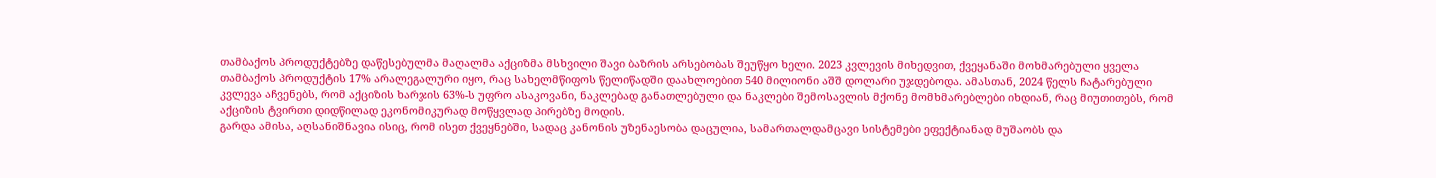თამბაქოს პროდუქტებზე დაწესებულმა მაღალმა აქციზმა მსხვილი შავი ბაზრის არსებობას შეუწყო ხელი. 2023 კვლევის მიხედვით, ქვეყანაში მოხმარებული ყველა თამბაქოს პროდუქტის 17% არალეგალური იყო, რაც სახელმწიფოს წელიწადში დაახლოებით 540 მილიონი აშშ დოლარი უჯდებოდა. ამასთან, 2024 წელს ჩატარებული კვლევა აჩვენებს, რომ აქციზის ხარჯის 63%-ს უფრო ასაკოვანი, ნაკლებად განათლებული და ნაკლები შემოსავლის მქონე მომხმარებლები იხდიან, რაც მიუთითებს, რომ აქციზის ტვირთი დიდწილად ეკონომიკურად მოწყვლად პირებზე მოდის.
გარდა ამისა, აღსანიშნავია ისიც, რომ ისეთ ქვეყნებში, სადაც კანონის უზენაესობა დაცულია, სამართალდამცავი სისტემები ეფექტიანად მუშაობს და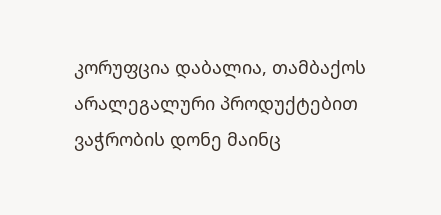კორუფცია დაბალია, თამბაქოს არალეგალური პროდუქტებით ვაჭრობის დონე მაინც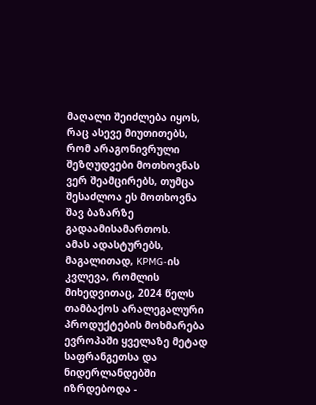მაღალი შეიძლება იყოს, რაც ასევე მიუთითებს, რომ არაგონივრული შეზღუდვები მოთხოვნას ვერ შეამცირებს, თუმცა შესაძლოა ეს მოთხოვნა შავ ბაზარზე გადაამისამართოს.
ამას ადასტურებს, მაგალითად, KPMG-ის კვლევა, რომლის მიხედვითაც, 2024 წელს თამბაქოს არალეგალური პროდუქტების მოხმარება ევროპაში ყველაზე მეტად საფრანგეთსა და ნიდერლანდებში იზრდებოდა -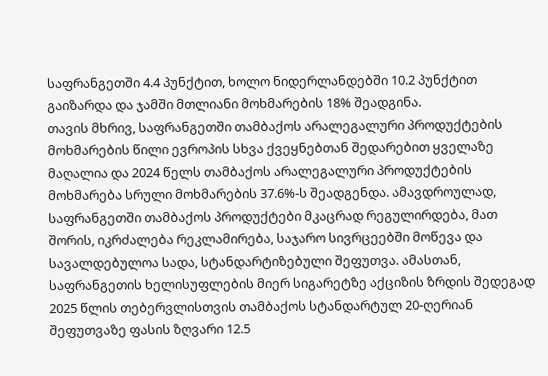საფრანგეთში 4.4 პუნქტით, ხოლო ნიდერლანდებში 10.2 პუნქტით გაიზარდა და ჯამში მთლიანი მოხმარების 18% შეადგინა.
თავის მხრივ, საფრანგეთში თამბაქოს არალეგალური პროდუქტების მოხმარების წილი ევროპის სხვა ქვეყნებთან შედარებით ყველაზე მაღალია და 2024 წელს თამბაქოს არალეგალური პროდუქტების მოხმარება სრული მოხმარების 37.6%-ს შეადგენდა. ამავდროულად, საფრანგეთში თამბაქოს პროდუქტები მკაცრად რეგულირდება, მათ შორის, იკრძალება რეკლამირება, საჯარო სივრცეებში მოწევა და სავალდებულოა სადა, სტანდარტიზებული შეფუთვა. ამასთან, საფრანგეთის ხელისუფლების მიერ სიგარეტზე აქციზის ზრდის შედეგად 2025 წლის თებერვლისთვის თამბაქოს სტანდარტულ 20-ღერიან შეფუთვაზე ფასის ზღვარი 12.5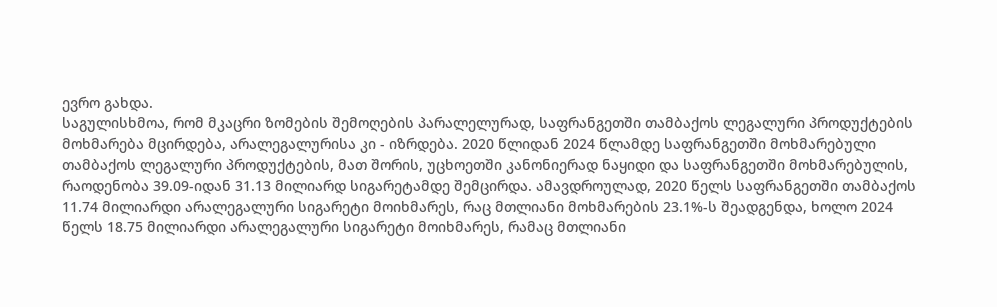ევრო გახდა.
საგულისხმოა, რომ მკაცრი ზომების შემოღების პარალელურად, საფრანგეთში თამბაქოს ლეგალური პროდუქტების მოხმარება მცირდება, არალეგალურისა კი - იზრდება. 2020 წლიდან 2024 წლამდე საფრანგეთში მოხმარებული თამბაქოს ლეგალური პროდუქტების, მათ შორის, უცხოეთში კანონიერად ნაყიდი და საფრანგეთში მოხმარებულის, რაოდენობა 39.09-იდან 31.13 მილიარდ სიგარეტამდე შემცირდა. ამავდროულად, 2020 წელს საფრანგეთში თამბაქოს 11.74 მილიარდი არალეგალური სიგარეტი მოიხმარეს, რაც მთლიანი მოხმარების 23.1%-ს შეადგენდა, ხოლო 2024 წელს 18.75 მილიარდი არალეგალური სიგარეტი მოიხმარეს, რამაც მთლიანი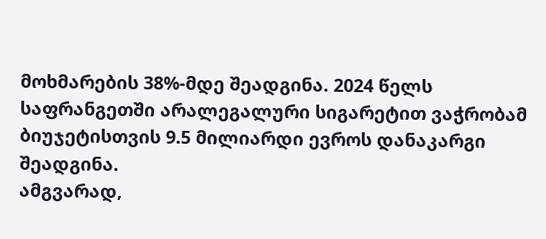მოხმარების 38%-მდე შეადგინა. 2024 წელს საფრანგეთში არალეგალური სიგარეტით ვაჭრობამ ბიუჯეტისთვის 9.5 მილიარდი ევროს დანაკარგი შეადგინა.
ამგვარად,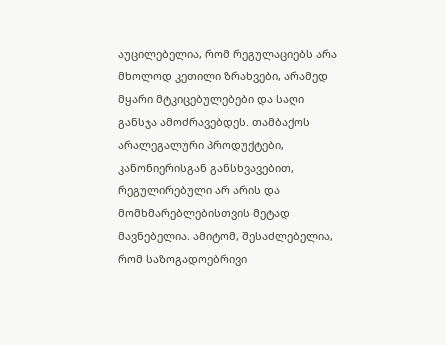აუცილებელია, რომ რეგულაციებს არა მხოლოდ კეთილი ზრახვები, არამედ მყარი მტკიცებულებები და საღი განსჯა ამოძრავებდეს. თამბაქოს არალეგალური პროდუქტები, კანონიერისგან განსხვავებით, რეგულირებული არ არის და მომხმარებლებისთვის მეტად მავნებელია. ამიტომ, შესაძლებელია, რომ საზოგადოებრივი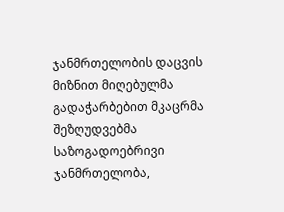ჯანმრთელობის დაცვის მიზნით მიღებულმა გადაჭარბებით მკაცრმა შეზღუდვებმა საზოგადოებრივი ჯანმრთელობა,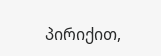პირიქით,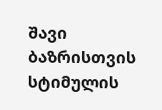შავი ბაზრისთვის სტიმულის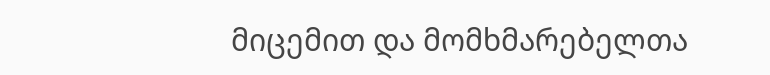მიცემით და მომხმარებელთა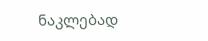ნაკლებად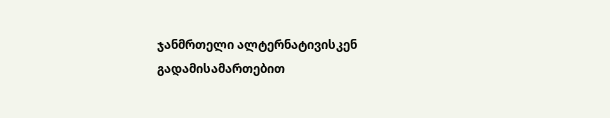ჯანმრთელი ალტერნატივისკენ გადამისამართებით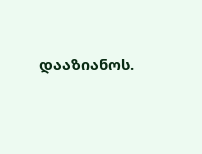დააზიანოს.